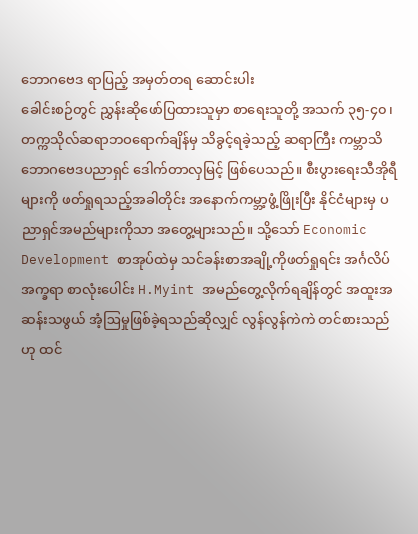ဘောဂဗေဒ ရာပြည့် အမှတ်တရ ဆောင်းပါး
ခေါင်းစဉ်တွင် ညွှန်းဆိုဖော်ပြထားသူမှာ စာရေးသူတို့ အသက် ၃၅-၄၀၊ တက္ကသိုလ်ဆရာဘဝရောက်ချိန်မှ သိခွင့်ရခဲ့သည့် ဆရာကြီး ကမ္ဘာသိ ဘောဂဗေဒပညာရှင် ဒေါက်တာလှမြင့် ဖြစ်ပေသည်။ စီးပွားရေးသီအိုရီများကို ဖတ်ရှုရသည့်အခါတိုင်း အနောက်ကမ္ဘာ့ဖွံ့ဖြိုးပြီး နိုင်ငံများမှ ပညာရှင်အမည်များကိုသာ အတွေ့များသည်။ သို့သော် Economic Development စာအုပ်ထဲမှ သင်ခန်းစာအချို့ကိုဖတ်ရှုရင်း အင်္ဂလိပ်အက္ခရာ စာလုံးပေါင်း H.Myint အမည်တွေ့လိုက်ရချိန်တွင် အထူးအဆန်းသဖွယ် အံ့ဩမှုဖြစ်ခဲ့ရသည်ဆိုလျှင် လွန်လွန်ကဲကဲ တင်စားသည်ဟု ထင်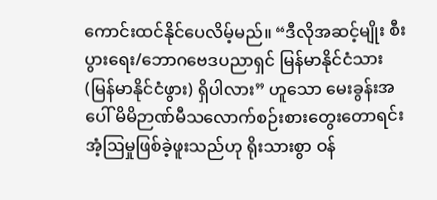ကောင်းထင်နိုင်ပေလိမ့်မည်။ “ဒီလိုအဆင့်မျိုး စီးပွားရေး/ဘောဂဗေဒပညာရှင် မြန်မာနိုင်ငံသား (မြန်မာနိုင်ငံဖွား) ရှိပါလား” ဟူသော မေးခွန်းအပေါ် မိမိဉာဏ်မီသလောက်စဉ်းစားတွေးတောရင်း အံ့ဩမှုဖြစ်ခဲ့ဖူးသည်ဟု ရိုးသားစွာ ဝန်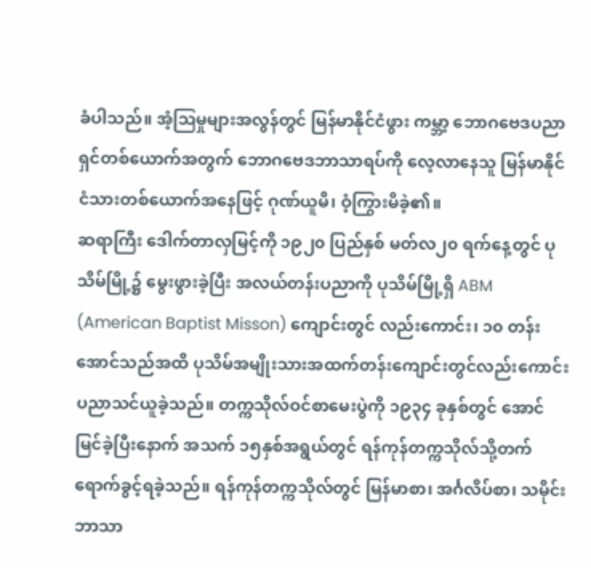ခံပါသည်။ အံ့ဩမှုများအလွန်တွင် မြန်မာနိုင်ငံဖွား ကမ္ဘာ့ ဘောဂဗေဒပညာရှင်တစ်ယောက်အတွက် ဘောဂဗေဒဘာသာရပ်ကို လေ့လာနေသူ မြန်မာနိုင်ငံသားတစ်ယောက်အနေဖြင့် ဂုဏ်ယူမိ၊ ဝံ့ကြွားမိခဲ့၏။
ဆရာကြီး ဒေါက်တာလှမြင့်ကို ၁၉၂၀ ပြည်နှစ် မတ်လ၂၀ ရက်နေ့တွင် ပုသိမ်မြို့၌ မွေးဖွားခဲ့ပြီး အလယ်တန်းပညာကို ပုသိမ်မြို့ရှိ ABM (American Baptist Misson) ကျောင်းတွင် လည်းကောင်း၊ ၁၀ တန်းအောင်သည်အထိ ပုသိမ်အမျိုးသားအထက်တန်းကျောင်းတွင်လည်းကောင်း ပညာသင်ယူခဲ့သည်။ တက္ကသိုလ်ဝင်စာမေးပွဲကို ၁၉၃၄ ခုနှစ်တွင် အောင်မြင်ခဲ့ပြီးနောက် အသက် ၁၅နှစ်အရွယ်တွင် ရန်ကုန်တက္ကသိုလ်သို့တက်ရောက်ခွင့်ရခဲ့သည်။ ရန်ကုန်တက္ကသိုလ်တွင် မြန်မာစာ၊ အင်္ဂလိပ်စာ၊ သမိုင်းဘာသာ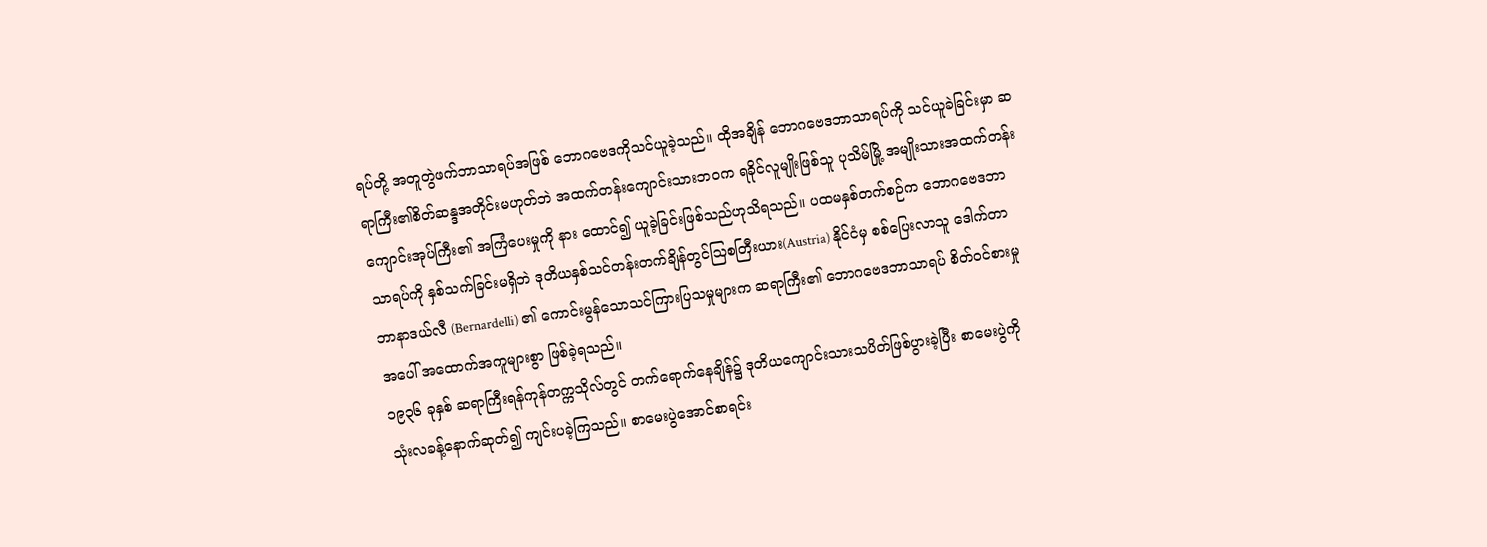ရပ်တို့ အတူတွဲဖက်ဘာသာရပ်အဖြစ် ဘောဂဗေဒကိုသင်ယူခဲ့သည်။ ထိုအချိန် ဘောဂဗေဒဘာသာရပ်ကို သင်ယူခဲခြင်းမှာ ဆရာကြီး၏စိတ်ဆန္ဒအတိုင်းမဟုတ်ဘဲ အထက်တန်းကျောင်းသားဘဝက ရခိုင်လူမျိုးဖြစ်သူ ပုသိမ်မြို့ အမျိုးသားအထက်တန်းကျောင်းအုပ်ကြီး၏ အကြံပေးမှုကို နား ထောင်၍ ယူခဲ့ခြင်းဖြစ်သည်ဟုသိရသည်။ ပထမနှစ်တက်စဉ်က ဘောဂဗေဒဘာသာရပ်ကို နှစ်သက်ခြင်းမရှိဘဲ ဒုတိယနှစ်သင်တန်းတက်ချိန်တွင်ဩစတြီးယား(Austria) နိုင်ငံမှ စစ်ပြေးလာသူ ဒေါက်တာ ဘာနာဒယ်လီ (Bernardelli) ၏ ကောင်းမွန်သောသင်ကြားပြသမှုများက ဆရာကြီး၏ ဘောဂဗေဒဘာသာရပ် စိတ်ဝင်စားမှုအပေါ် အထောက်အကူများစွာ ဖြစ်ခဲ့ရသည်။
၁၉၃၆ ခုနှစ် ဆရာကြီးရန်ကုန်တက္ကသိုလ်တွင် တက်ရောက်နေချိန်၌ ဒုတိယကျောင်းသားသပိတ်ဖြစ်ပွားခဲ့ပြီး စာမေးပွဲကို သုံးလခန့်နောက်ဆုတ်၍ ကျင်းပခဲ့ကြသည်။ စာမေးပွဲအောင်စာရင်း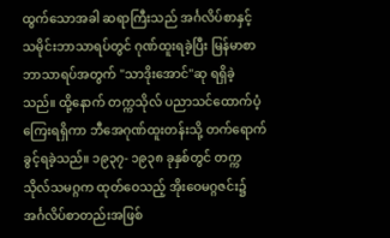ထွက်သောအခါ ဆရာကြီးသည် အင်္ဂလိပ်စာနှင့် သမိုင်းဘာသာရပ်တွင် ဂုဏ်ထူးရခဲ့ပြီး မြန်မာစာဘာသာရပ်အတွက် "သာဒိုးအောင်"ဆု ရရှိခဲ့သည်။ ထို့နောက် တက္ကသိုလ် ပညာသင်ထောက်ပံ့ကြေးရရှိကာ ဘီအေဂုဏ်ထူးတန်းသို့ တက်ရောက်ခွင့်ရခဲ့သည်။ ၁၉၃၇- ၁၉၃၈ ခုနှစ်တွင် တက္ကသိုလ်သမဂ္ဂက ထုတ်ဝေသည့် အိုးဝေမဂ္ဂဇင်း၌ အင်္ဂလိပ်စာတည်းအဖြစ်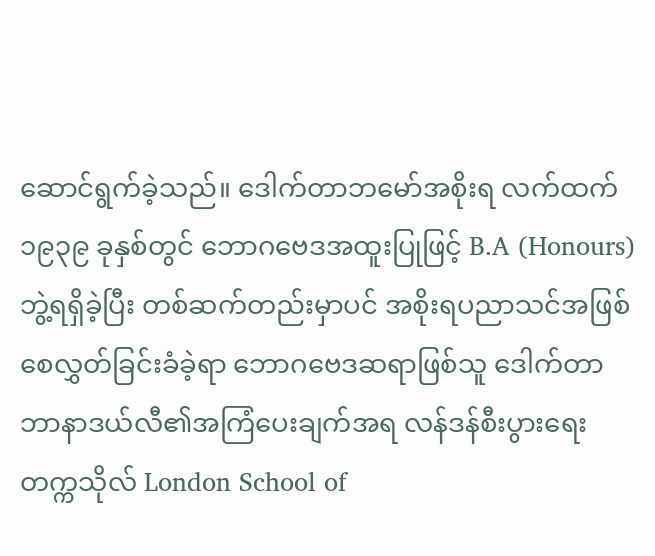ဆောင်ရွက်ခဲ့သည်။ ဒေါက်တာဘမော်အစိုးရ လက်ထက် ၁၉၃၉ ခုနှစ်တွင် ဘောဂဗေဒအထူးပြုဖြင့် B.A (Honours) ဘွဲ့ရရှိခဲ့ပြီး တစ်ဆက်တည်းမှာပင် အစိုးရပညာသင်အဖြစ်စေလွှတ်ခြင်းခံခဲ့ရာ ဘောဂဗေဒဆရာဖြစ်သူ ဒေါက်တာဘာနာဒယ်လီ၏အကြံပေးချက်အရ လန်ဒန်စီးပွားရေးတက္ကသိုလ် London School of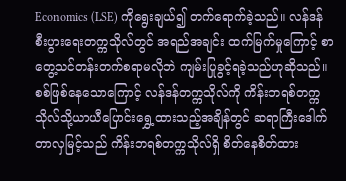Economics (LSE) ကိုရွေးချယ်၍ တက်ရောက်ခဲ့သည်။ လန်ဒန်စီးပွားရေးတက္ကသိုလ်တွင် အရည်အချင်း ထက်မြက်မှုကြောင့် စာတွေ့သင်တန်းတက်စရာမလိုဘဲ ကျမ်းပြုခွင့်ရခဲ့သည်ဟုဆိုသည်။
စစ်ဖြစ်နေသောကြောင့် လန်ဒန်တက္ကသိုလ်ကို ကိန်းဘရစ်တက္ကသိုလ်သို့ယာယီပြောင်းရွှေ့ထားသည့်အချိန်တွင် ဆရာကြီးဒေါက်တာလှမြင့်သည် ကိန်းဘရစ်တက္ကသိုလ်ရှိ စိတ်နေစိတ်ထား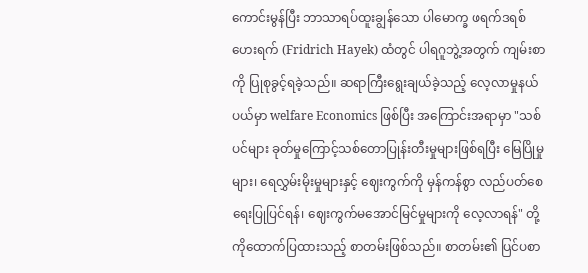ကောင်းမွန်ပြီး ဘာသာရပ်ထူးချွန်သော ပါမောက္ခ ဖရက်ဒရစ်ဟေးရက် (Fridrich Hayek) ထံတွင် ပါရဂူဘွဲ့အတွက် ကျမ်းစာကို ပြုစုခွင့်ရခဲ့သည်။ ဆရာကြီးရွေးချယ်ခဲ့သည့် လေ့လာမှုနယ်ပယ်မှာ welfare Economics ဖြစ်ပြီး အကြောင်းအရာမှာ "သစ်ပင်များ ခုတ်မှုကြောင့်သစ်တောပြုန်းတီးမှုများဖြစ်ရပြီး မြေပြိုမှုများ၊ ရေလွှမ်းမိုးမှုများနှင့် ဈေးကွက်ကို မှန်ကန်စွာ လည်ပတ်စေရေးပြုပြင်ရန်၊ ဈေးကွက်မအောင်မြင်မှုများကို လေ့လာရန်" တို့ကိုထောက်ပြထားသည့် စာတမ်းဖြစ်သည်။ စာတမ်း၏ ပြင်ပစာ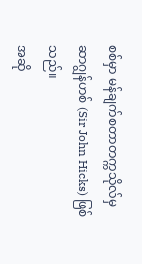စစ်မှာ မန်ချက်စတာတက္ကသိုလ်မှ ဆာဂျွန်ဟစ် (Sir John Hicks) ဖြစ်သည်။
အဆို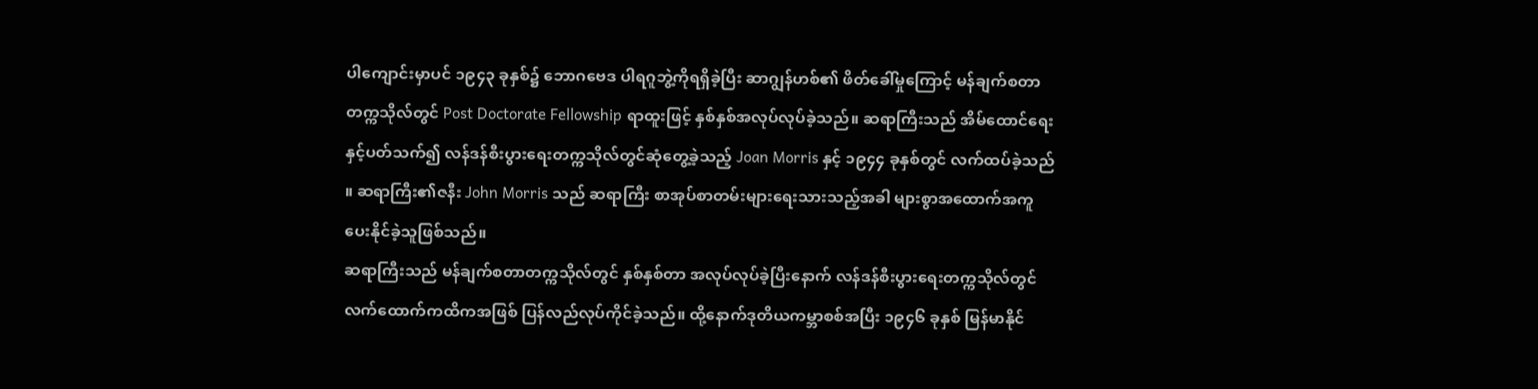ပါကျောင်းမှာပင် ၁၉၄၃ ခုနှစ်၌ ဘောဂဗေဒ ပါရဂူဘွဲ့ကိုရရှိခဲ့ပြီး ဆာဂျွန်ဟစ်၏ ဖိတ်ခေါ်မှုကြောင့် မန်ချက်စတာတက္ကသိုလ်တွင် Post Doctorate Fellowship ရာထူးဖြင့် နှစ်နှစ်အလုပ်လုပ်ခဲ့သည်။ ဆရာကြီးသည် အိမ်ထောင်ရေးနှင့်ပတ်သက်၍ လန်ဒန်စီးပွားရေးတက္ကသိုလ်တွင်ဆုံတွေ့ခဲ့သည့် Joan Morris နှင့် ၁၉၄၄ ခုနှစ်တွင် လက်ထပ်ခဲ့သည် ။ ဆရာကြီး၏ဇနီး John Morris သည် ဆရာကြီး စာအုပ်စာတမ်းများရေးသားသည့်အခါ များစွာအထောက်အကူပေးနိုင်ခဲ့သူဖြစ်သည်။
ဆရာကြီးသည် မန်ချက်စတာတက္ကသိုလ်တွင် နှစ်နှစ်တာ အလုပ်လုပ်ခဲ့ပြီးနောက် လန်ဒန်စီးပွားရေးတက္ကသိုလ်တွင် လက်ထောက်ကထိကအဖြစ် ပြန်လည်လုပ်ကိုင်ခဲ့သည်။ ထို့နောက်ဒုတိယကမ္ဘာစစ်အပြီး ၁၉၄၆ ခုနှစ် မြန်မာနိုင်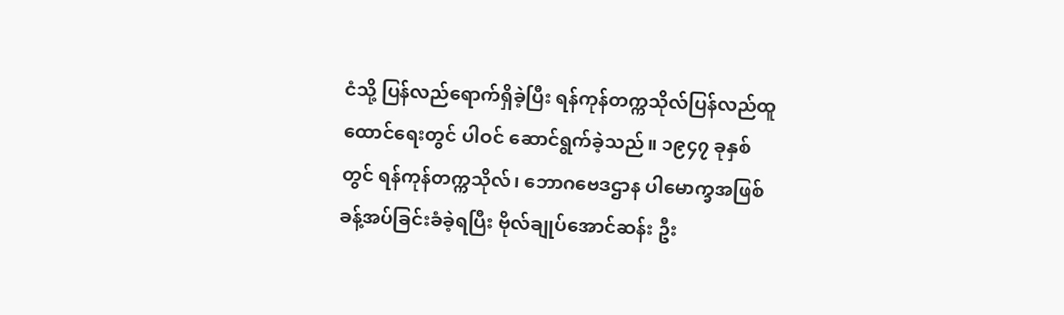ငံသို့ ပြန်လည်ရောက်ရှိခဲ့ပြီး ရန်ကုန်တက္ကသိုလ်ပြန်လည်ထူထောင်ရေးတွင် ပါဝင် ဆောင်ရွက်ခဲ့သည်။ ၁၉၄၇ ခုနှစ်တွင် ရန်ကုန်တက္ကသိုလ်၊ ဘောဂဗေဒဌာန ပါမောက္ခအဖြစ် ခန့်အပ်ခြင်းခံခဲ့ရပြီး ဗိုလ်ချုပ်အောင်ဆန်း ဦး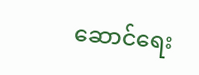ဆောင်ရေး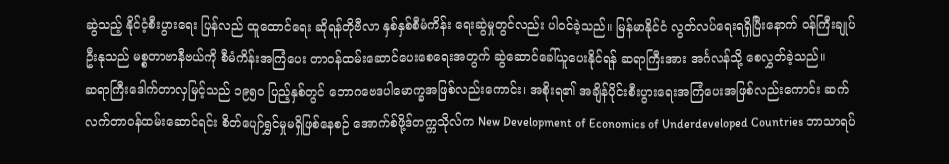ဆွဲသည့် နိုင်ငံ့စီးပွားရေး ပြန်လည် ထူထောင်ရေး ဆိုရန်တိုဗီလာ နှစ်နှစ်စီမံကိန်း ရေးဆွဲမှုတွင်လည်း ပါဝင်ခဲ့သည်။ မြန်မာနိုင်ငံ လွတ်လပ်ရေးရရှိပြီးနောက် ဝန်ကြီးချုပ်ဦးနုသည် မစ္စတာဗာနီဗယ်ကို စီမံကိန်းအကြံပေး တာဝန်ထမ်းဆောင်ပေးစေရေးအတွက် ဆွဲဆောင်ခေါ်ယူပေးနိုင်ရန် ဆရာကြီးအား အင်္ဂလန်သို့ စေလွှတ်ခဲ့သည်။
ဆရာကြီးဒေါက်တာလှမြင့်သည် ၁၉၅၀ ပြည့်နှစ်တွင် ဘောဂဗေဒပါမောက္ခအဖြစ်လည်းကောင်း၊ အစိုးရ၏ အချိန်ပိုင်းစီးပွားရေးအကြံပေးအဖြစ်လည်းကောင်း ဆက်လက်တာဝန်ထမ်းဆောင်ရင်း စိတ်ပျော်ရွှင်မှုမရှိဖြစ်နေစဉ် အောက်စ်ဖို့ဒ်တက္ကသိုလ်က New Development of Economics of Underdeveloped Countries ဘာသာရပ်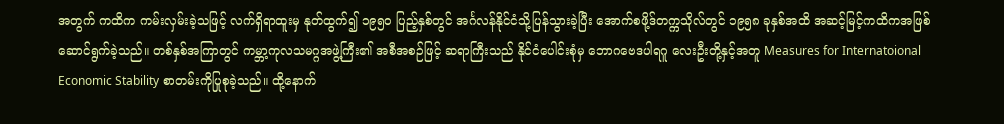အတွက် ကထိက ကမ်းလှမ်းခဲ့သဖြင့် လက်ရှိရာထူးမှ နုတ်ထွက်၍ ၁၉၅၀ ပြည့်နှစ်တွင် အင်္ဂလန်နိုင်ငံသို့ပြန်သွားခဲ့ပြီး အောက်စဖို့ဒ်တက္ကသိုလ်တွင် ၁၉၅၈ ခုနှစ်အထိ အဆင့်မြင့်ကထိကအဖြစ်ဆောင်ရွက်ခဲ့သည်။ တစ်နှစ်အကြာတွင် ကမ္ဘာ့ကုလသမဂ္ဂအဖွဲ့ကြီး၏ အစီအစဉ်ဖြင့် ဆရာကြီးသည် နိုင်ငံပေါင်းစုံမှ ဘောဂဗေဒပါရဂူ လေးဦးတို့နှင့်အတူ Measures for Internatoional Economic Stability စာတမ်းကိုပြုစုခဲ့သည်။ ထို့နောက်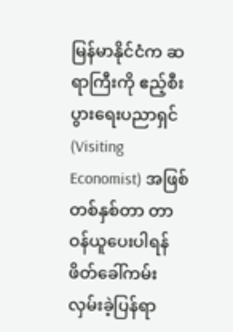မြန်မာနိုင်ငံက ဆရာကြီးကို ဧည့်စီးပွားရေးပညာရှင် (Visiting Economist) အဖြစ် တစ်နှစ်တာ တာဝန်ယူပေးပါရန် ဖိတ်ခေါ်ကမ်းလှမ်းခဲ့ပြန်ရာ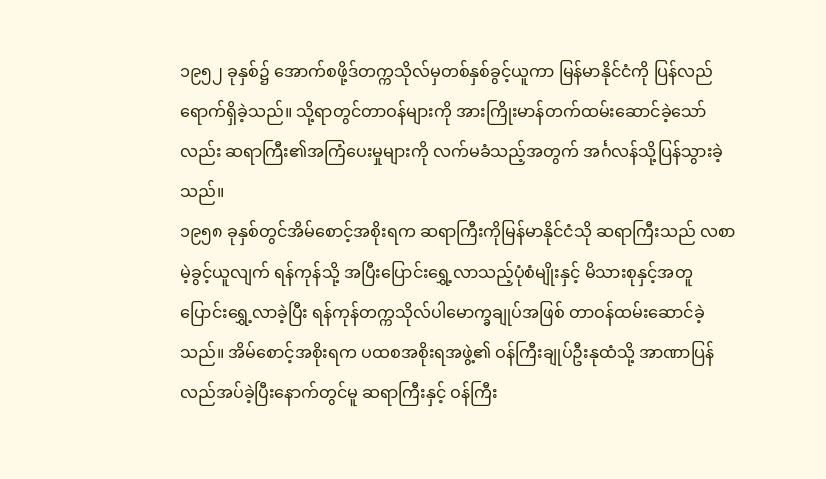၁၉၅၂ ခုနှစ်၌ အောက်စဖို့ဒ်တက္ကသိုလ်မှတစ်နှစ်ခွင့်ယူကာ မြန်မာနိုင်ငံကို ပြန်လည်ရောက်ရှိခဲ့သည်။ သို့ရာတွင်တာဝန်များကို အားကြိုးမာန်တက်ထမ်းဆောင်ခဲ့သော်လည်း ဆရာကြီး၏အကြံပေးမှုများကို လက်မခံသည့်အတွက် အင်္ဂလန်သို့ပြန်သွားခဲ့သည်။
၁၉၅၈ ခုနှစ်တွင်အိမ်စောင့်အစိုးရက ဆရာကြီးကိုမြန်မာနိုင်ငံသို ဆရာကြီးသည် လစာမဲ့ခွင့်ယူလျက် ရန်ကုန်သို့ အပြီးပြောင်းရွှေ့လာသည့်ပုံစံမျိုးနှင့် မိသားစုနှင့်အတူ ပြောင်းရွှေ့လာခဲ့ပြီး ရန်ကုန်တက္ကသိုလ်ပါမောက္ခချုပ်အဖြစ် တာဝန်ထမ်းဆောင်ခဲ့သည်။ အိမ်စောင့်အစိုးရက ပထစအစိုးရအဖွဲ့၏ ဝန်ကြီးချုပ်ဦးနုထံသို့ အာဏာပြန်လည်အပ်ခဲ့ပြီးနောက်တွင်မူ ဆရာကြီးနှင့် ဝန်ကြီး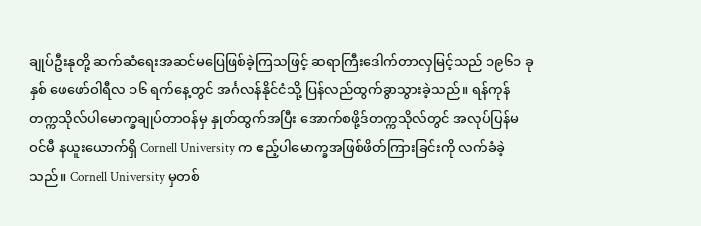ချုပ်ဦးနုတို့ ဆက်ဆံရေးအဆင်မပြေဖြစ်ခဲ့ကြသဖြင့် ဆရာကြီးဒေါက်တာလှမြင့်သည် ၁၉၆၁ ခုနှစ် ဖေဖော်ဝါရီလ ၁၆ ရက်နေ့တွင် အင်္ဂလန်နိုင်ငံသို့ ပြန်လည်ထွက်ခွာသွားခဲ့သည်။ ရန်ကုန်တက္ကသိုလ်ပါမောက္ခချုပ်တာဝန်မှ နှုတ်ထွက်အပြီး အောက်စဖို့ဒ်တက္ကသိုလ်တွင် အလုပ်ပြန်မဝင်မီ နယူးယောက်ရှိ Cornell University က ဧည့်ပါမောက္ခအဖြစ်ဖိတ်ကြားခြင်းကို လက်ခံခဲ့သည်။ Cornell University မှတစ်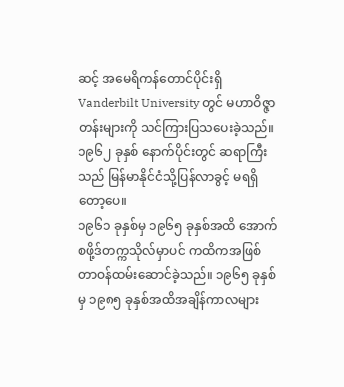ဆင့် အမေရိကန်တောင်ပိုင်းရှိ Vanderbilt University တွင် မဟာဝိဇ္ဇာတန်းများကို သင်ကြားပြသပေးခဲ့သည်။ ၁၉၆၂ ခုနှစ် နောက်ပိုင်းတွင် ဆရာကြီးသည် မြန်မာနိုင်ငံသို့ပြန်လာခွင့် မရရှိတော့ပေ။
၁၉၆၁ ခုနှစ်မှ ၁၉၆၅ ခုနှစ်အထိ အောက်စဖို့ဒ်တက္ကသိုလ်မှာပင် ကထိကအဖြစ် တာဝန်ထမ်းဆောင်ခဲ့သည်။ ၁၉၆၅ ခုနှစ်မှ ၁၉၈၅ ခုနှစ်အထိအချိန်ကာလများ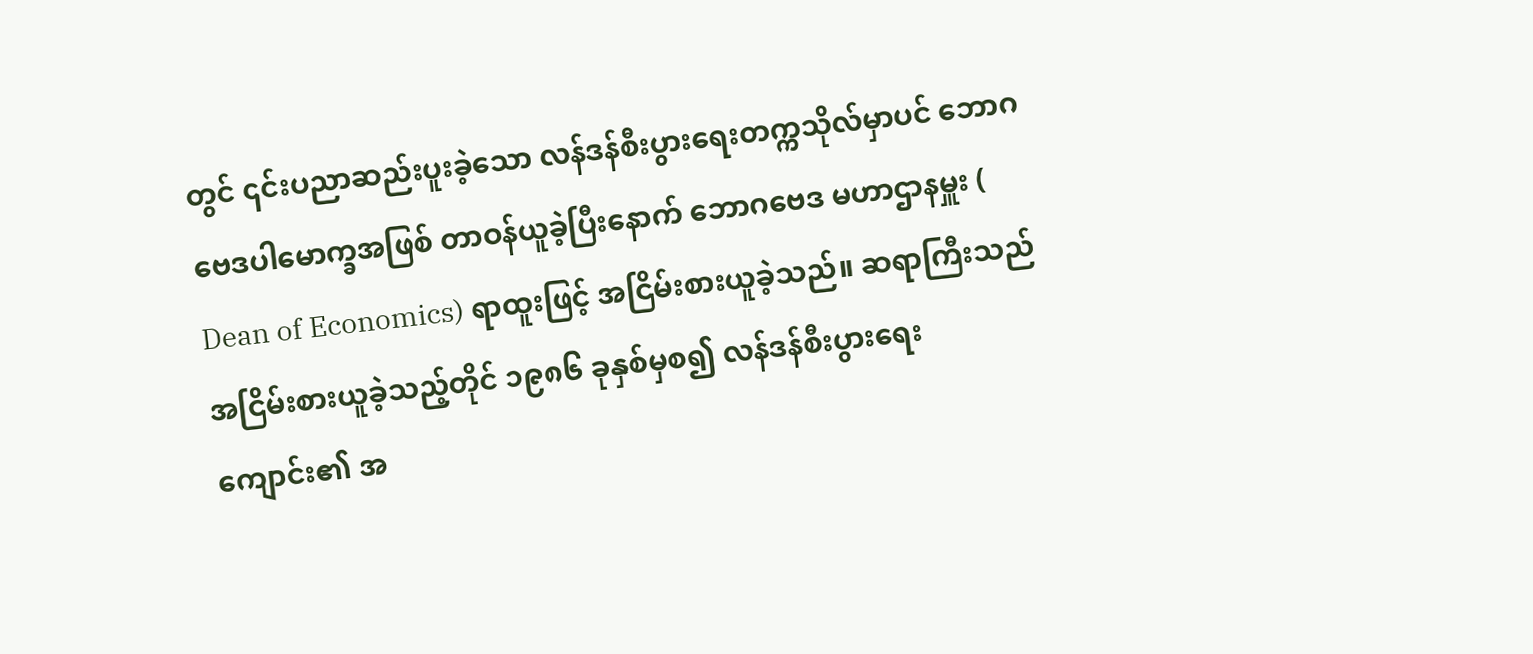တွင် ၎င်းပညာဆည်းပူးခဲ့သော လန်ဒန်စီးပွားရေးတက္ကသိုလ်မှာပင် ဘောဂဗေဒပါမောက္ခအဖြစ် တာဝန်ယူခဲ့ပြီးနောက် ဘောဂဗေဒ မဟာဌာနမှူး ( Dean of Economics) ရာထူးဖြင့် အငြိမ်းစားယူခဲ့သည်။ ဆရာကြီးသည် အငြိမ်းစားယူခဲ့သည့်တိုင် ၁၉၈၆ ခုနှစ်မှစ၍ လန်ဒန်စီးပွားရေးကျောင်း၏ အ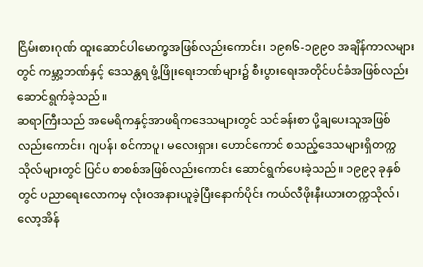ငြိမ်းစားဂုဏ် ထူးဆောင်ပါမောက္ခအဖြစ်လည်းကောင်း၊ ၁၉၈၆-၁၉၉၀ အချိန်ကာလများတွင် ကမ္ဘာ့ဘဏ်နှင့် ဒေသန္တရ ဖွံ့ဖြိုးရေးဘဏ်များ၌ စီးပွားရေးအတိုင်ပင်ခံအဖြစ်လည်း ဆောင်ရွက်ခဲ့သည်။
ဆရာကြီးသည် အမေရိကနှင့်အာဖရိကဒေသများတွင် သင်ခန်းစာ ပို့ချပေးသူအဖြစ်လည်းကောင်း၊ ဂျပန်၊ စင်ကာပူ၊ မလေးရှား၊ ဟောင်ကောင် စသည့်ဒေသများရှိတက္ကသိုလ်များတွင် ပြင်ပ စာစစ်အဖြစ်လည်းကောင်း ဆောင်ရွက်ပေးခဲ့သည်။ ၁၉၉၃ ခုနှစ်တွင် ပညာရေးလောကမှ လုံးဝအနားယူခဲ့ပြီးနောက်ပိုင်း ကယ်လီဖိုးနီးယားတက္ကသိုလ်၊ လော့အိန်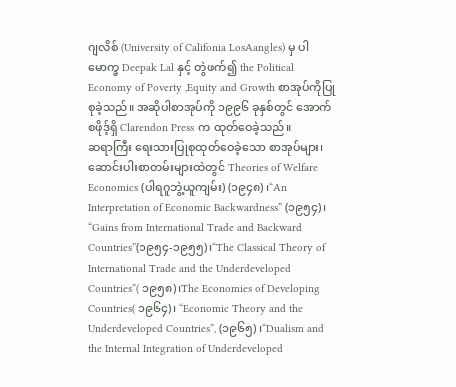ဂျလိစ် (University of Califonia LosAangles) မှ ပါမောက္ခ Deepak Lal နှင့် တွဲဖက်၍ the Political Economy of Poverty ,Equity and Growth စာအုပ်ကိုပြုစုခဲ့သည်။ အဆိုပါစာအုပ်ကို ၁၉၉၆ ခုနှစ်တွင် အောက်စဖိုဒ့်ရှိ Clarendon Press က ထုတ်ဝေခဲ့သည်။
ဆရာကြီး ရေးသားပြုစုထုတ်ဝေခဲ့သော စာအုပ်များ၊ ဆောင်းပါးစာတမ်းများထဲတွင် Theories of Welfare Economics (ပါရဂူဘွဲ့ယူကျမ်း) (၁၉၄၈) ၊“An Interpretation of Economic Backwardness” (၁၉၅၄)၊ “Gains from International Trade and Backward Countries”(၁၉၅၄-၁၉၅၅)၊“The Classical Theory of International Trade and the Underdeveloped Countries”( ၁၉၅၈)၊The Economies of Developing Countries( ၁၉၆၄)၊ “Economic Theory and the Underdeveloped Countries”, (၁၉၆၅) ၊“Dualism and the Internal Integration of Underdeveloped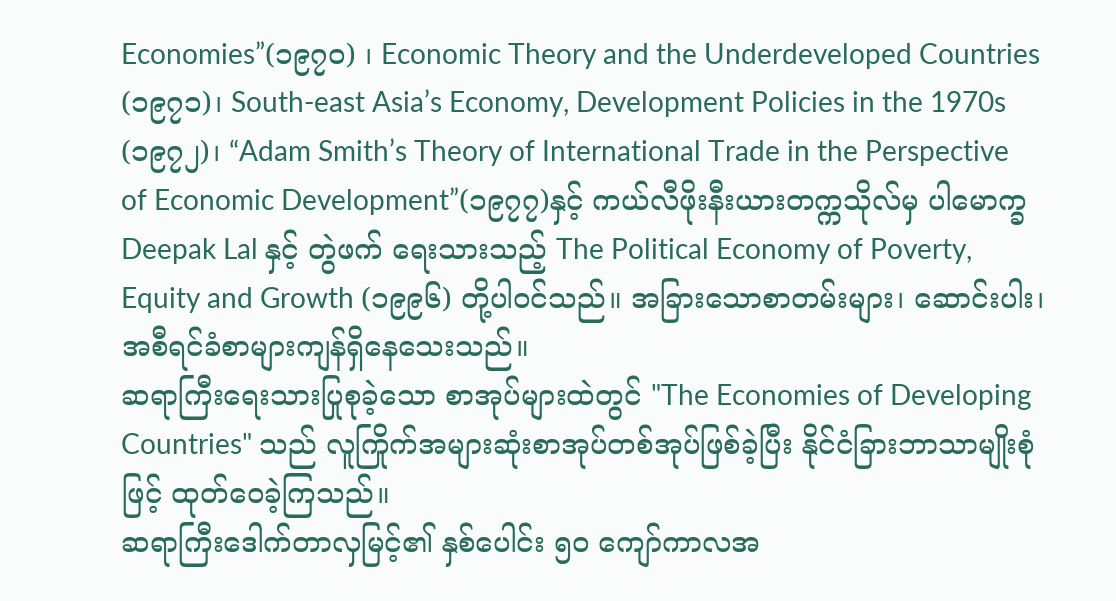Economies”(၁၉၇၀) ၊ Economic Theory and the Underdeveloped Countries (၁၉၇၁)၊ South-east Asia’s Economy, Development Policies in the 1970s (၁၉၇၂)၊ “Adam Smith’s Theory of International Trade in the Perspective of Economic Development”(၁၉၇၇)နှင့် ကယ်လီဖိုးနီးယားတက္ကသိုလ်မှ ပါမောက္ခ Deepak Lal နှင့် တွဲဖက် ရေးသားသည့် The Political Economy of Poverty, Equity and Growth (၁၉၉၆) တို့ပါဝင်သည်။ အခြားသောစာတမ်းများ၊ ဆောင်းပါး၊ အစီရင်ခံစာများကျန်ရှိနေသေးသည်။
ဆရာကြီးရေးသားပြုစုခဲ့သော စာအုပ်များထဲတွင် "The Economies of Developing Countries" သည် လူကြိုက်အများဆုံးစာအုပ်တစ်အုပ်ဖြစ်ခဲ့ပြီး နိုင်ငံခြားဘာသာမျိုးစုံဖြင့် ထုတ်ဝေခဲ့ကြသည်။
ဆရာကြီးဒေါက်တာလှမြင့်၏ နှစ်ပေါင်း ၅၀ ကျော်ကာလအ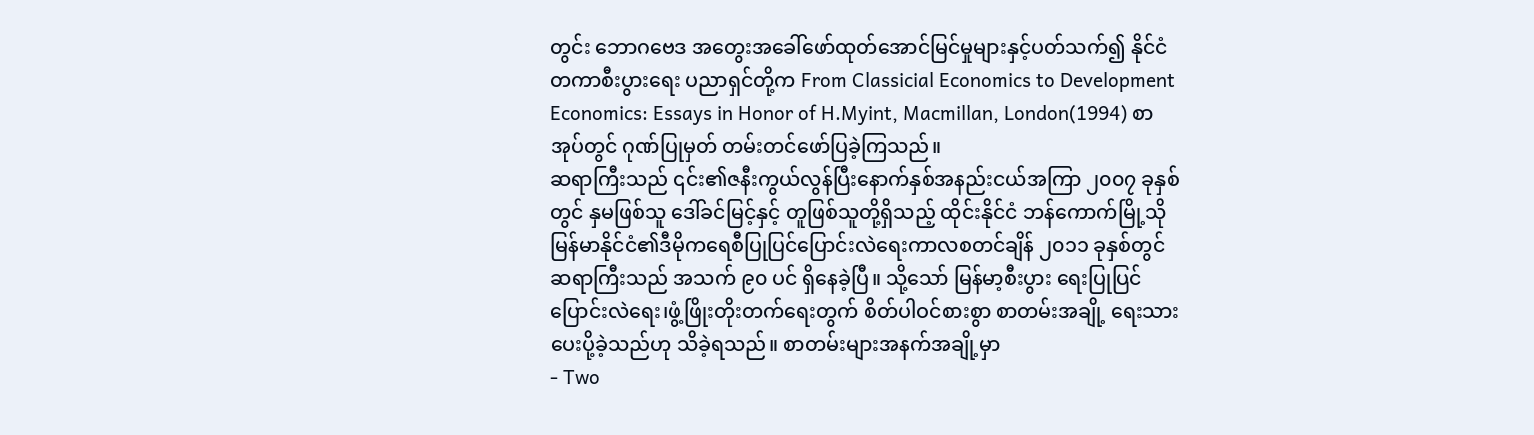တွင်း ဘောဂဗေဒ အတွေးအခေါ်ဖော်ထုတ်အောင်မြင်မှုများနှင့်ပတ်သက်၍ နိုင်ငံတကာစီးပွားရေး ပညာရှင်တို့က From Classicial Economics to Development Economics: Essays in Honor of H.Myint, Macmillan, London(1994) စာအုပ်တွင် ဂုဏ်ပြုမှတ် တမ်းတင်ဖော်ပြခဲ့ကြသည်။
ဆရာကြီးသည် ၎င်း၏ဇနီးကွယ်လွန်ပြီးနောက်နှစ်အနည်းငယ်အကြာ ၂၀၀၇ ခုနှစ်တွင် နှမဖြစ်သူ ဒေါ်ခင်မြင့်နှင့် တူဖြစ်သူတို့ရှိသည့် ထိုင်းနိုင်ငံ ဘန်ကောက်မြို့သို မြန်မာနိုင်ငံ၏ဒီမိုကရေစီပြုပြင်ပြောင်းလဲရေးကာလစတင်ချိန် ၂၀၁၁ ခုနှစ်တွင်ဆရာကြီးသည် အသက် ၉၀ ပင် ရှိနေခဲ့ပြီ။ သို့သော် မြန်မာ့စီးပွား ရေးပြုပြင်ပြောင်းလဲရေး၊ဖွံ့ဖြိုးတိုးတက်ရေးတွက် စိတ်ပါဝင်စားစွာ စာတမ်းအချို့ ရေးသား ပေးပို့ခဲ့သည်ဟု သိခဲ့ရသည်။ စာတမ်းများအနက်အချို့မှာ
- Two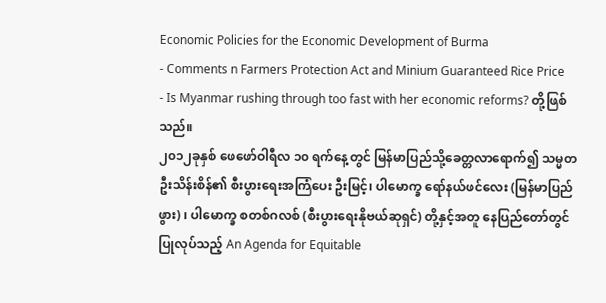Economic Policies for the Economic Development of Burma
- Comments n Farmers Protection Act and Minium Guaranteed Rice Price
- Is Myanmar rushing through too fast with her economic reforms? တို့ဖြစ်သည်။
၂၀၁၂ခုနှစ် ဖေဖော်ဝါရီလ ၁၀ ရက်နေ့တွင် မြန်မာပြည်သို့ခေတ္တလာရောက်၍ သမ္မတဦးသိန်းစိန်၏ စီးပွားရေးအကြံပေး ဦးမြင့်၊ ပါမောက္ခ ရော်နယ်ဖင်လေး (မြန်မာပြည်ဖွား) ၊ ပါမောက္ခ စတစ်ဂလစ် (စီးပွားရေးနိုဗယ်ဆုရှင်) တို့နှင့်အတူ နေပြည်တော်တွင် ပြုလုပ်သည့် An Agenda for Equitable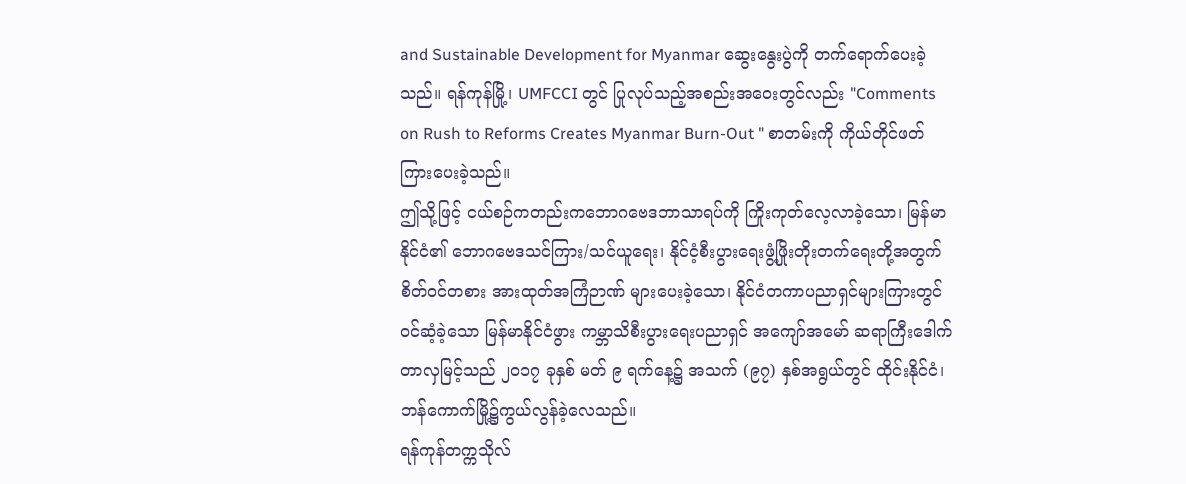and Sustainable Development for Myanmar ဆွေးနွေးပွဲကို တက်ရောက်ပေးခဲ့သည်။ ရန်ကုန်မြို့၊ UMFCCI တွင် ပြုလုပ်သည့်အစည်းအဝေးတွင်လည်း "Comments on Rush to Reforms Creates Myanmar Burn-Out " စာတမ်းကို ကိုယ်တိုင်ဖတ်ကြားပေးခဲ့သည်။
ဤသို့ဖြင့် ငယ်စဉ်ကတည်းကဘောဂဗေဒဘာသာရပ်ကို ကြိုးကုတ်လေ့လာခဲ့သော၊ မြန်မာနိုင်ငံ၏ ဘောဂဗေဒသင်ကြား/သင်ယူရေး၊ နိုင်ငံ့စီးပွားရေးဖွံ့ဖြိုးတိုးတက်ရေးတို့အတွက် စိတ်ဝင်တစား အားထုတ်အကြံဉာဏ် များပေးခဲ့သော၊ နိုင်ငံတကာပညာရှင်များကြားတွင် ဝင်ဆံ့ခဲ့သော မြန်မာနိုင်ငံဖွား ကမ္ဘာသိစီးပွားရေးပညာရှင် အကျော်အမော် ဆရာကြီးဒေါက်တာလှမြင့်သည် ၂၀၁၇ ခုနှစ် မတ် ၉ ရက်နေ့၌ အသက် (၉၇) နှစ်အရွယ်တွင် ထိုင်းနိုင်ငံ၊ ဘန်ကောက်မြို့၌ကွယ်လွန်ခဲ့လေသည်။
ရန်ကုန်တက္ကသိုလ်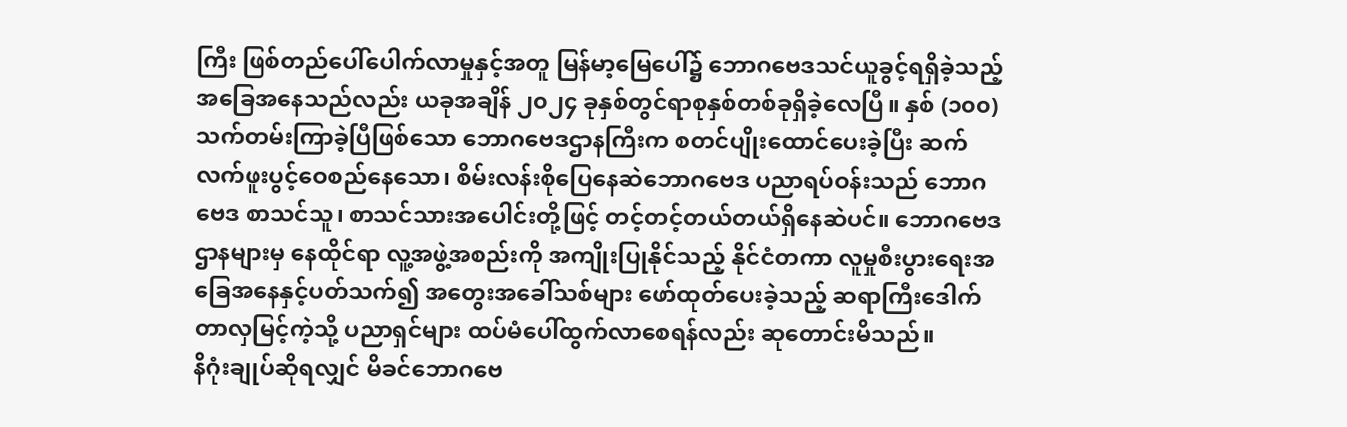ကြီး ဖြစ်တည်ပေါ်ပေါက်လာမှုနှင့်အတူ မြန်မာ့မြေပေါ်၌ ဘောဂဗေဒသင်ယူခွင့်ရရှိခဲ့သည့်အခြေအနေသည်လည်း ယခုအချိန် ၂၀၂၄ ခုနှစ်တွင်ရာစုနှစ်တစ်ခုရှိခဲ့လေပြီ။ နှစ် (၁၀၀) သက်တမ်းကြာခဲ့ပြီဖြစ်သော ဘောဂဗေဒဌာနကြီးက စတင်ပျိုးထောင်ပေးခဲ့ပြီး ဆက်လက်ဖူးပွင့်ဝေစည်နေသော၊ စိမ်းလန်းစိုပြေနေဆဲဘောဂဗေဒ ပညာရပ်ဝန်းသည် ဘောဂဗေဒ စာသင်သူ၊ စာသင်သားအပေါင်းတို့ဖြင့် တင့်တင့်တယ်တယ်ရှိနေဆဲပင်။ ဘောဂဗေဒဌာနများမှ နေထိုင်ရာ လူ့အဖွဲ့အစည်းကို အကျိုးပြုနိုင်သည့် နိုင်ငံတကာ လူမှုစီးပွားရေးအခြေအနေနှင့်ပတ်သက်၍ အတွေးအခေါ်သစ်များ ဖော်ထုတ်ပေးခဲ့သည့် ဆရာကြီးဒေါက်တာလှမြင့်ကဲ့သို့ ပညာရှင်များ ထပ်မံပေါ်ထွက်လာစေရန်လည်း ဆုတောင်းမိသည်။
နိဂုံးချုပ်ဆိုရလျှင် မိခင်ဘောဂဗေ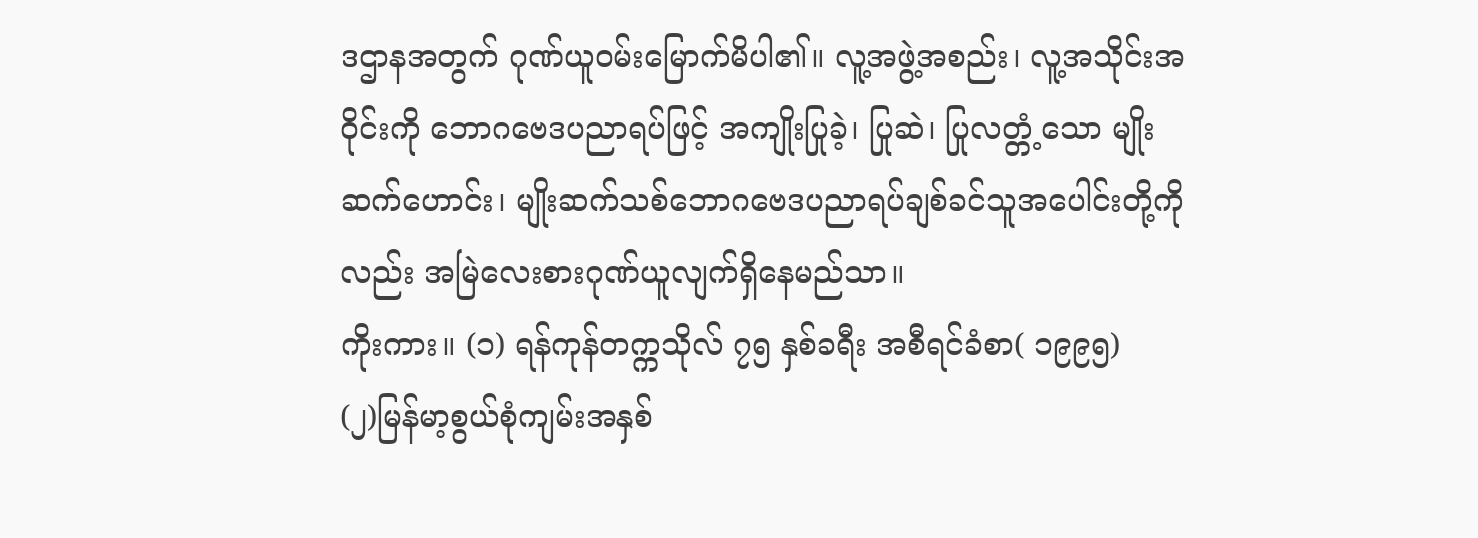ဒဌာနအတွက် ဂုဏ်ယူဝမ်းမြောက်မိပါ၏။ လူ့အဖွဲ့အစည်း၊ လူ့အသိုင်းအဝိုင်းကို ဘောဂဗေဒပညာရပ်ဖြင့် အကျိုးပြုခဲ့၊ ပြုဆဲ၊ ပြုလတ္တံ့သော မျိုးဆက်ဟောင်း၊ မျိုးဆက်သစ်ဘောဂဗေဒပညာရပ်ချစ်ခင်သူအပေါင်းတို့ကိုလည်း အမြဲလေးစားဂုဏ်ယူလျက်ရှိနေမည်သာ။
ကိုးကား။ (၁) ရန်ကုန်တက္ကသိုလ် ၇၅ နှစ်ခရီး အစီရင်ခံစာ( ၁၉၉၅)
(၂)မြန်မာ့စွယ်စုံကျမ်းအနှစ်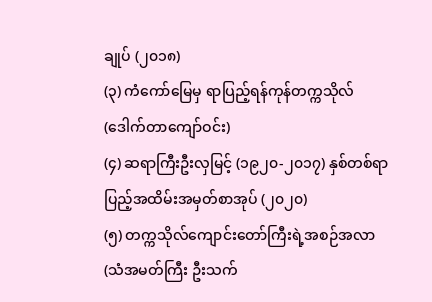ချုပ် (၂၀၁၈)
(၃) ကံကော်မြေမှ ရာပြည့်ရန်ကုန်တက္ကသိုလ် (ဒေါက်တာကျော်ဝင်း)
(၄) ဆရာကြီးဦးလှမြင့် (၁၉၂၀-၂၀၁၇) နှစ်တစ်ရာပြည့်အထိမ်းအမှတ်စာအုပ် (၂၀၂၀)
(၅) တက္ကသိုလ်ကျောင်းတော်ကြီးရဲ့အစဉ်အလာ (သံအမတ်ကြီး ဦးသက်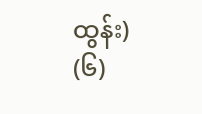ထွန်း)
(၆)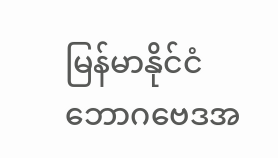မြန်မာနိုင်ငံဘောဂဗေဒအ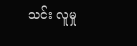သင်း လူမှု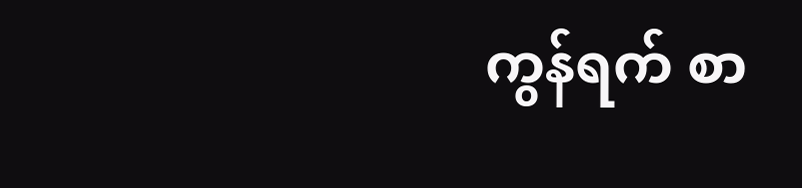ကွန်ရက် စာ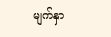မျက်နှာ